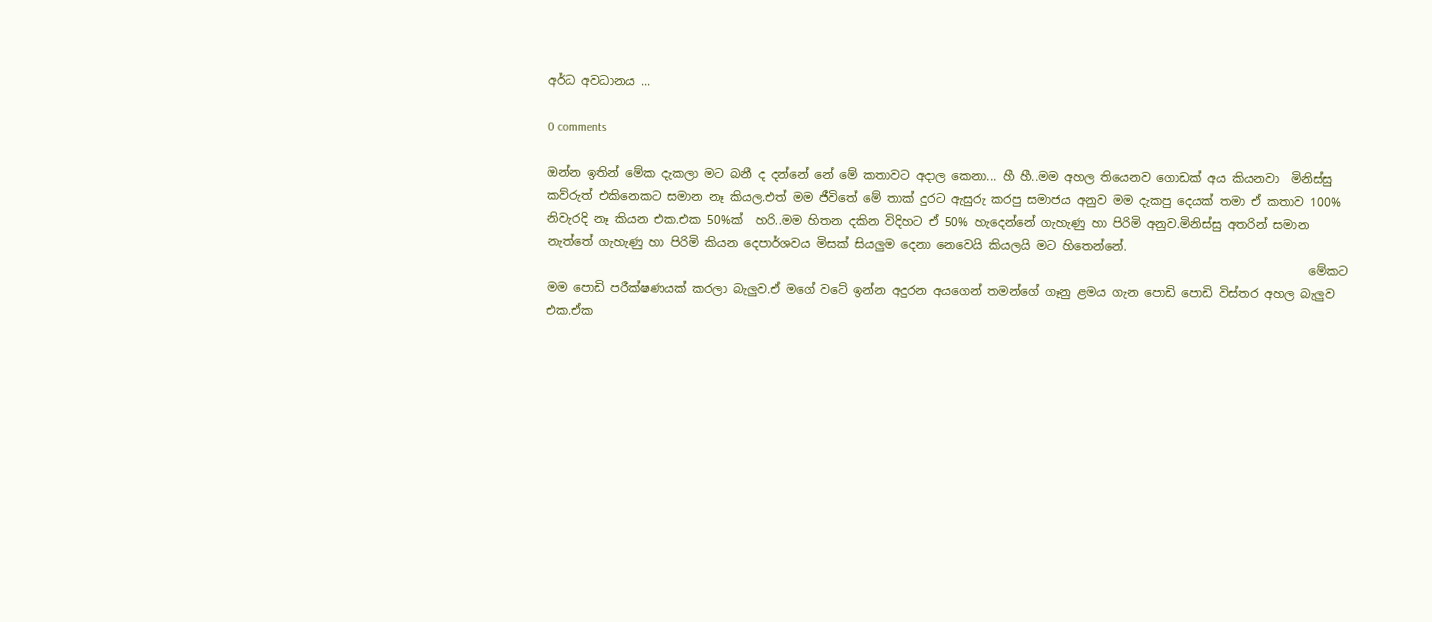අර්ධ අවධානය ...

0 comments

ඔන්න ඉතින් මේක දැකලා මට බනී ද දන්නේ නේ මේ කතාවට අදාල කෙනා... හී හී..මම අහල තියෙනව ගොඩක් අය කියනවා  මිනිස්සු කව්රුත් එකිනෙකට සමාන නෑ කියල.එත් මම ජීවිතේ මේ තාක් දුරට ඇසුරු කරපු සමාජය අනුව මම දැකපු දෙයක් තමා ඒ කතාව 100% නිවැරදි නෑ කියන එක.එක 50%ක්  හරි..මම හිතන දකින විදිහට ඒ 50% හැදෙන්නේ ගැහැණු හා පිරිමි අනුව.මිනිස්සු අතරින් සමාන නැත්තේ ගැහැණු හා පිරිමි කියන දෙපාර්ශවය මිසක් සියලුම දෙනා නෙවෙයි කියලයි මට හිතෙන්නේ.
                                                                                                                               මේකට මම පොඩි පරීක්ෂණයක් කරලා බැලුව.ඒ මගේ වටේ ඉන්න අදුරන අයගෙන් තමන්ගේ ගෑනු ළමය ගැන පොඩි පොඩි විස්තර අහල බැලුව එක.ඒක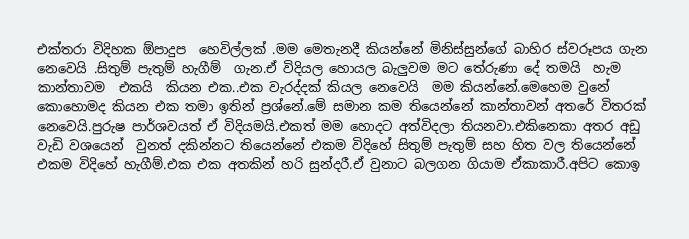එක්තරා විදිහක ඕපාදුප  හෙවිල්ලක් .මම මෙතැනදී කියන්නේ මිනිස්සුන්ගේ බාහිර ස්වරූපය ගැන නෙවෙයි .සිතුම් පැතුම් හැගීම්  ගැන.ඒ විදියල හොයල බැලුවම මට තේරුණා දේ තමයි  හැම කාන්තාවම  එකයි  කියන එක..එක වැරද්දක් කියල නෙවෙයි  මම කියන්නේ.මෙහෙම වුනේ කොහොමද කියන එක තමා ඉතින් ප්‍රශ්නේ.මේ සමාන කම තියෙන්නේ කාන්තාවන් අතරේ විතරක් නෙවෙයි.පුරුෂ පාර්ශවයත් ඒ විදියමයි.එකත් මම හොදට අත්විදලා තියනවා.එකිනෙකා අතර අඩු වැඩි වශයෙන්  වුනත් දකින්නට තියෙන්නේ එකම විදිහේ සිතුම් පැතුම් සහ හිත වල තියෙන්නේ එකම විදිහේ හැගීම්.එක එක අතකින් හරි සුන්දරී.ඒ වුනාට බලගන ගියාම ඒකාකාරී.අපිට කොඉ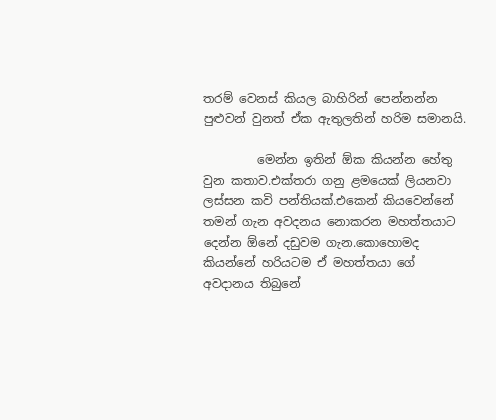තරම් වෙනස් කියල බාහිරින් පෙන්නන්න පුළුවන් වුනත් ඒක ඇතුලතින් හරිම සමානයි.

         මෙන්න ඉතින් ඕක කියන්න හේතු වුන කතාව.එක්තරා ගනු ළමයෙක් ලියනවා ලස්සන කවි පන්තියක්.එකෙන් කියවෙන්නේ තමන් ගැන අවදනය නොකරන මහත්තයාට දෙන්න ඕනේ දඩුවම ගැන.කොහොමද කියන්නේ හරියටම ඒ මහත්තයා ගේ අවදානය තිබුනේ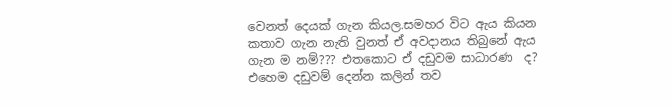වෙනත් දෙයක් ගැන කියල.සමහර විට ඇය කියන කතාව ගැන නැති වුනත් ඒ අවදානය තිබුනේ ඇය ගැන ම නම්??? එතකොට ඒ දඩුවම සාධාරණ  ද?
එහෙම දඩුවම් දෙන්න කලින් තව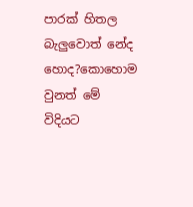පාරක් හිතල බැලුවොත් නේද හොද?කොහොම වුනත් මේ  විදියට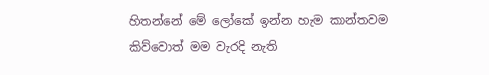හිතන්නේ මේ ලෝකේ ඉන්න හැම කාන්තවම කිව්වොත් මම වැරදි නැති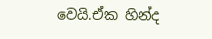වෙයි.ඒක හින්ද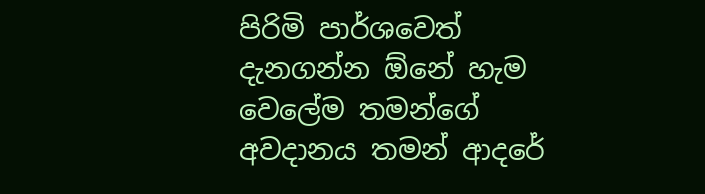පිරිමි පාර්ශවෙත් දැනගන්න ඕනේ හැම වෙලේම තමන්ගේ අවදානය තමන් ආදරේ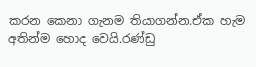කරන කෙනා ගැනම තියාගන්න.ඒක හැම අතින්ම හොද වෙයි.රණ්ඩු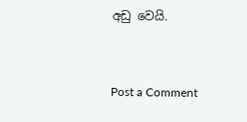අඩු වෙයි.


Post a Comment